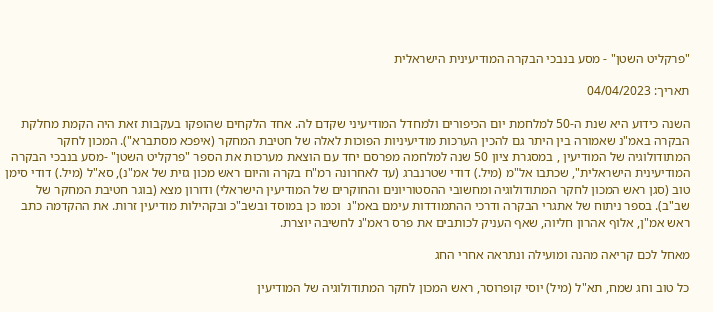"פרקליט השטן" - מסע בנבכי הבקרה המודיעינית הישראלית

תאריך: 04/04/2023

השנה כידוע היא שנת ה-50 למלחמת יום הכיפורים ולמחדל המודיעיני שקדם לה. אחד הלקחים שהופקו בעקבות זאת היה הקמת מחלקת הבקרה באמ"נ שאמורה בין היתר גם להכין הערכות מודיעיניות הפוכות לאלה של חטיבת המחקר (איפכא מסתברא"). המכון לחקר המתודולוגיה של המודיעין , במסגרת ציון 50 שנה למלחמה מפרסם יחד עם הוצאת מערכות את הספר "פרקליט השטן" -מסע בנבכי הבקרה המודיעינית הישראלית", שכתבו אל"מ (מיל.) דודי שטרנברג (עד לאחרונה רמ"ח בקרה והיום ראש מכון גזית של אמ"נ), סא"ל (מיל.) דודי סימן טוב (סגן ראש המכון לחקר המתודולוגיה ומחשובי ההסטוריונים והחוקרים של המודיעין הישראלי) ודורון מצא (בוגר חטיבת המחקר של שב"ב). בספר ניתוח של אתגרי הבקרה ודרכי ההתמודדות עימם באמ"נ  וכמו כן במוסד ובשב"כ ובקהילות מודיעין זרות. את ההקדמה כתב ראש אמ"ן, אלוף אהרון חליוה, שאף העניק לכותבים את פרס ראמ"נ לחשיבה יוצרת.

מאחל לכם קריאה מהנה ומועילה ונתראה אחרי החג

כל טוב וחג שמח, תא"ל (מיל) יוסי קופרוסר, ראש המכון לחקר המתודולוגיה של המודיעין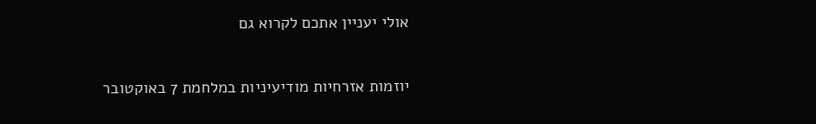אולי יעניין אתכם לקרוא גם

יוזמות אזרחיות מודיעיניות במלחמת 7 באוקטובר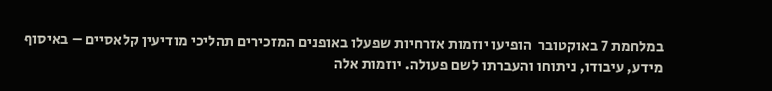במלחמת 7 באוקטובר  הופיעו יוזמות אזרחיות שפעלו באופנים המזכירים תהליכי מודיעין קלאסיים – באיסוף מידע, עיבודו, ניתוחו והעברתו לשם פעולה. יוזמות אלה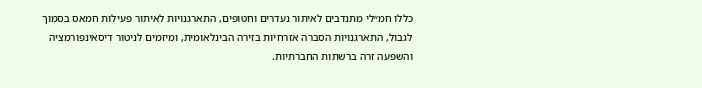כללו חמ״לי מתנדבים לאיתור נעדרים וחטופים, התארגנויות לאיתור פעילות חמאס בסמוך לגבול, התארגנויות הסברה אזרחיות בזירה הבינלאומית, ומיזמים לניטור דיסאינפורמציה והשפעה זרה ברשתות החברתיות.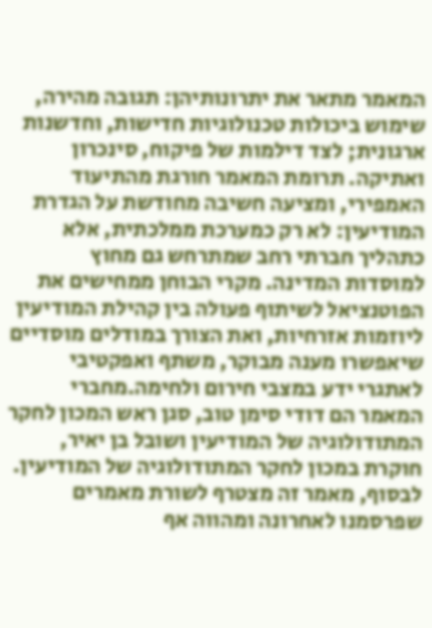המאמר מתאר את יתרונותיהן: תגובה מהירה, שימוש ביכולות טכנולוגיות חדישות, וחדשנות ארגונית; לצד דילמות של פיקוח, סינכרון ואתיקה. תרומת המאמר חורגת מהתיעוד האמפירי, ומציעה חשיבה מחודשת על הגדרת המודיעין: לא רק כמערכת ממלכתית, אלא כתהליך חברתי רחב שמתרחש גם מחוץ למוסדות המדינה. מקרי הבוחן ממחישים את הפוטנציאל לשיתוף פעולה בין קהילת המודיעין ליוזמות אזרחיות, ואת הצורך במודלים מוסדיים שיאפשרו מענה מבוקר, משתף ואפקטיבי לאתגרי ידע במצבי חירום ולחימה.מחברי המאמר הם דודי סימן טוב, סגן ראש המכון לחקר המתודולוגיה של המודיעין ושובל בן יאיר, חוקרת במכון לחקר המתודולוגיה של המודיעין. לבסוף, מאמר זה מצטרף לשורת מאמרים שפרסמנו לאחרונה ומהווה אף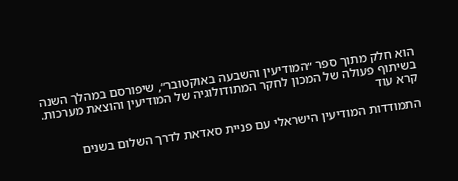הוא חלק מתוך ספר ״המודיעין והשבעה באוקטובר״, שיפורסם במהלך השנה בשיתוף פעולה של המכון לחקר המתודולוגיה של המודיעין והוצאת מערכות.
קרא עוד

התמודדות המודיעין הישראלי עם פניית סאדאת לדרך השלום בשנים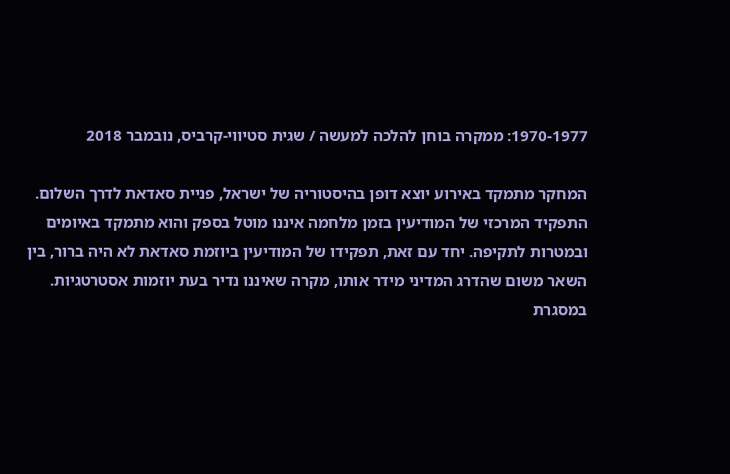1970-1977: ממקרה בוחן להלכה למעשה / שגית סטיווי-קרביס, נובמבר 2018

המחקר מתמקד באירוע יוצא דופן בהיסטוריה של ישראל, פניית סאדאת לדרך השלום. התפקיד המרכזי של המודיעין בזמן מלחמה איננו מוטל בספק והוא מתמקד באיומים ובמטרות לתקיפה. יחד עם זאת, תפקידו של המודיעין ביוזמת סאדאת לא היה ברור, בין השאר משום שהדרג המדיני מידר אותו, מקרה שאיננו נדיר בעת יוזמות אסטרטגיות. במסגרת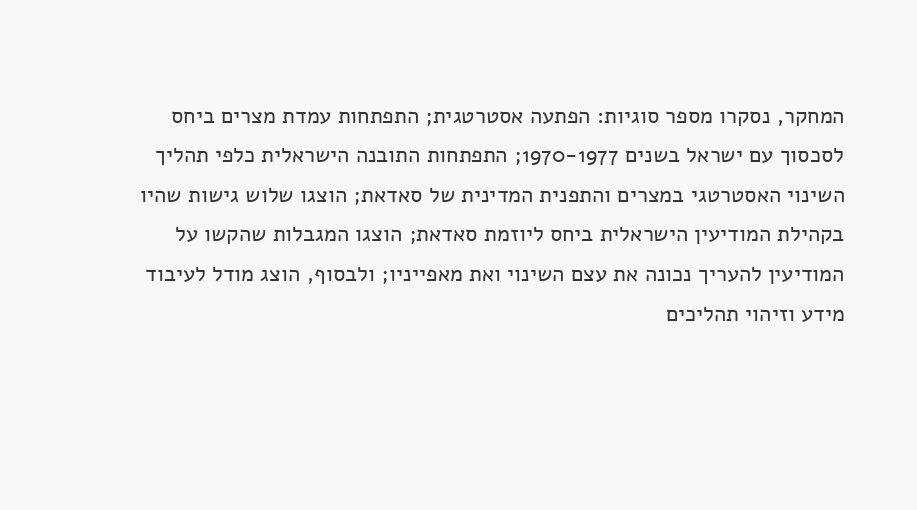המחקר, נסקרו מספר סוגיות: הפתעה אסטרטגית; התפתחות עמדת מצרים ביחס לסכסוך עם ישראל בשנים 1970-1977; התפתחות התובנה הישראלית כלפי תהליך השינוי האסטרטגי במצרים והתפנית המדינית של סאדאת; הוצגו שלוש גישות שהיו בקהילת המודיעין הישראלית ביחס ליוזמת סאדאת; הוצגו המגבלות שהקשו על המודיעין להעריך נכונה את עצם השינוי ואת מאפייניו; ולבסוף, הוצג מודל לעיבוד מידע וזיהוי תהליכים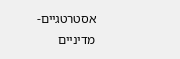אסטרטגיים-מדיניים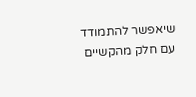שיאפשר להתמודד עם חלק מהקשיים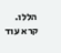הללו.
קרא עוד